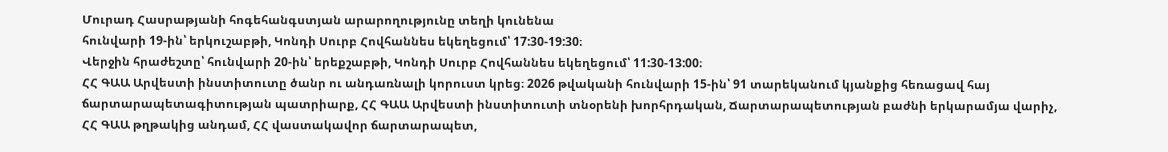Մուրադ Հասրաթյանի հոգեհանգստյան արարողությունը տեղի կունենա
հունվարի 19-ին՝ երկուշաբթի, Կոնդի Սուրբ Հովհաննես եկեղեցում՝ 17:30-19:30։
Վերջին հրաժեշտը՝ հունվարի 20-ին՝ երեքշաբթի, Կոնդի Սուրբ Հովհաննես եկեղեցում՝ 11:30-13:00։
ՀՀ ԳԱԱ Արվեստի ինստիտուտը ծանր ու անդառնալի կորուստ կրեց։ 2026 թվականի հունվարի 15-ին՝ 91 տարեկանում կյանքից հեռացավ հայ ճարտարապետագիտության պատրիարք, ՀՀ ԳԱԱ Արվեստի ինստիտուտի տնօրենի խորհրդական, Ճարտարապետության բաժնի երկարամյա վարիչ, ՀՀ ԳԱԱ թղթակից անդամ, ՀՀ վաստակավոր ճարտարապետ,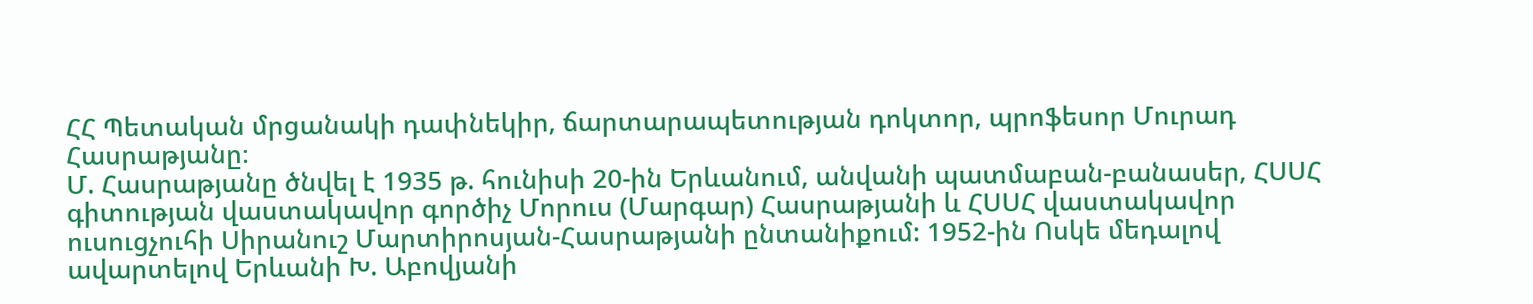ՀՀ Պետական մրցանակի դափնեկիր, ճարտարապետության դոկտոր, պրոֆեսոր Մուրադ Հասրաթյանը։
Մ. Հասրաթյանը ծնվել է 1935 թ. հունիսի 20-ին Երևանում, անվանի պատմաբան-բանասեր, ՀՍՍՀ գիտության վաստակավոր գործիչ Մորուս (Մարգար) Հասրաթյանի և ՀՍՍՀ վաստակավոր ուսուցչուհի Սիրանուշ Մարտիրոսյան-Հասրաթյանի ընտանիքում: 1952-ին Ոսկե մեդալով ավարտելով Երևանի Խ. Աբովյանի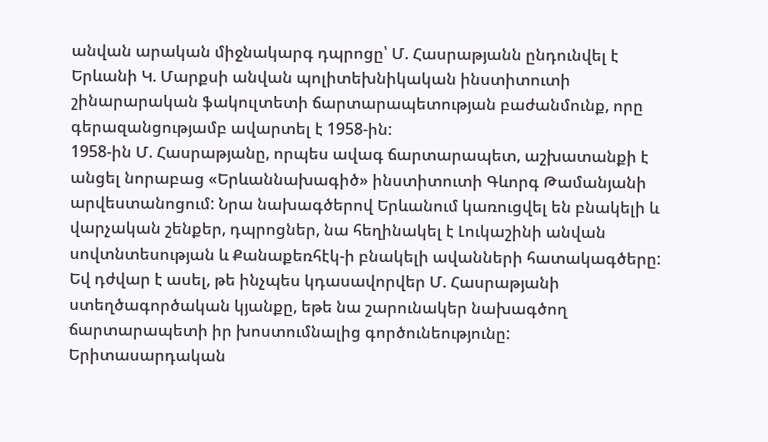անվան արական միջնակարգ դպրոցը՝ Մ. Հասրաթյանն ընդունվել է Երևանի Կ. Մարքսի անվան պոլիտեխնիկական ինստիտուտի շինարարական ֆակուլտետի ճարտարապետության բաժանմունք, որը գերազանցությամբ ավարտել է 1958-ին:
1958-ին Մ. Հասրաթյանը, որպես ավագ ճարտարապետ, աշխատանքի է անցել նորաբաց «Երևաննախագիծ» ինստիտուտի Գևորգ Թամանյանի արվեստանոցում: Նրա նախագծերով Երևանում կառուցվել են բնակելի և վարչական շենքեր, դպրոցներ, նա հեղինակել է Լուկաշինի անվան սովտնտեսության և Քանաքեռհէկ-ի բնակելի ավանների հատակագծերը: Եվ դժվար է ասել, թե ինչպես կդասավորվեր Մ. Հասրաթյանի ստեղծագործական կյանքը, եթե նա շարունակեր նախագծող ճարտարապետի իր խոստումնալից գործունեությունը: Երիտասարդական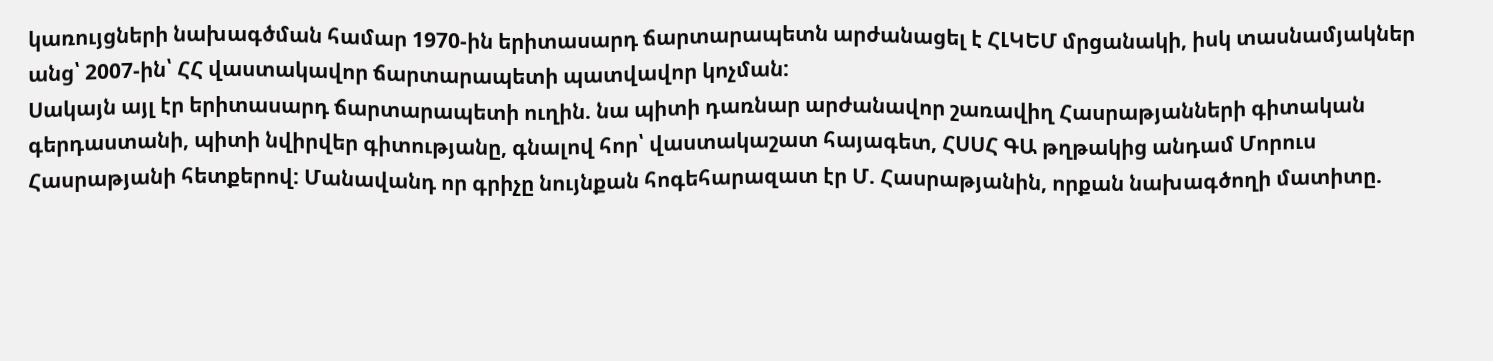կառույցների նախագծման համար 1970-ին երիտասարդ ճարտարապետն արժանացել է ՀԼԿԵՄ մրցանակի, իսկ տասնամյակներ անց՝ 2007-ին՝ ՀՀ վաստակավոր ճարտարապետի պատվավոր կոչման:
Սակայն այլ էր երիտասարդ ճարտարապետի ուղին. նա պիտի դառնար արժանավոր շառավիղ Հասրաթյանների գիտական գերդաստանի, պիտի նվիրվեր գիտությանը, գնալով հոր՝ վաստակաշատ հայագետ, ՀՍՍՀ ԳԱ թղթակից անդամ Մորուս Հասրաթյանի հետքերով: Մանավանդ որ գրիչը նույնքան հոգեհարազատ էր Մ. Հասրաթյանին, որքան նախագծողի մատիտը.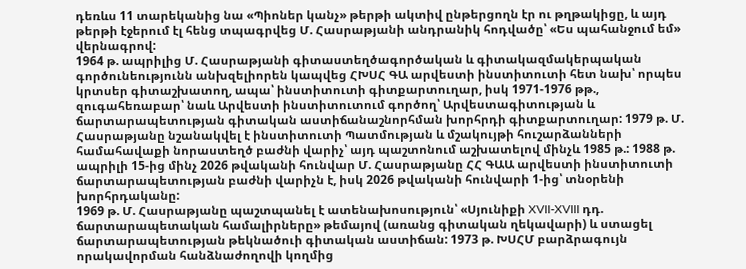դեռևս 11 տարեկանից նա «Պիոներ կանչ» թերթի ակտիվ ընթերցողն էր ու թղթակիցը, և այդ թերթի էջերում էլ հենց տպագրվեց Մ. Հասրաթյանի անդրանիկ հոդվածը՝ «Ես պահանջում եմ» վերնագրով:
1964 թ. ապրիլից Մ. Հասրաթյանի գիտաստեղծագործական և գիտակազմակերպական գործունեությունն անխզելիորեն կապվեց ՀԽՍՀ ԳԱ արվեստի ինստիտուտի հետ նախ՝ որպես կրտսեր գիտաշխատող, ապա՝ ինստիտուտի գիտքարտուղար, իսկ 1971-1976 թթ., զուգահեռաբար՝ նաև Արվեստի ինստիտուտում գործող՝ Արվեստագիտության և ճարտարապետության գիտական աստիճանաշնորհման խորհրդի գիտքարտուղար: 1979 թ. Մ. Հասրաթյանը նշանակվել է ինստիտուտի Պատմության և մշակույթի հուշարձանների համահավաքի նորաստեղծ բաժնի վարիչ՝ այդ պաշտոնում աշխատելով մինչև 1985 թ.: 1988 թ. ապրիլի 15-ից մինչ 2026 թվականի հունվար Մ. Հասրաթյանը ՀՀ ԳԱԱ արվեստի ինստիտուտի ճարտարապետության բաժնի վարիչն է, իսկ 2026 թվականի հունվարի 1-ից՝ տնօրենի խորհրդականը:
1969 թ. Մ. Հասրաթյանը պաշտպանել է ատենախոսություն՝ «Սյունիքի XVII-XVIII դդ. ճարտարապետական համալիրները» թեմայով (առանց գիտական ղեկավարի) և ստացել ճարտարապետության թեկնածուի գիտական աստիճան: 1973 թ. ԽՍՀՄ բարձրագույն որակավորման հանձնաժողովի կողմից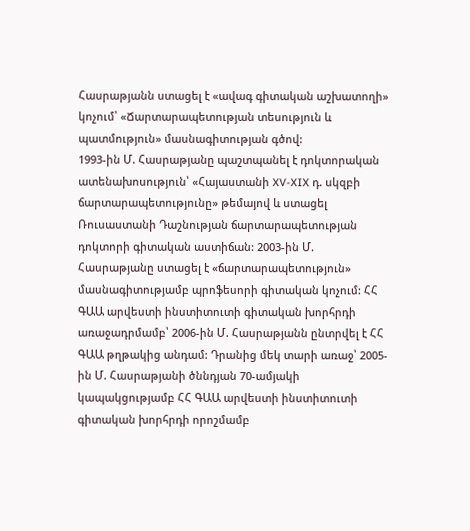Հասրաթյանն ստացել է «ավագ գիտական աշխատողի» կոչում՝ «Ճարտարապետության տեսություն և պատմություն» մասնագիտության գծով:
1993-ին Մ. Հասրաթյանը պաշտպանել է դոկտորական ատենախոսություն՝ «Հայաստանի XV-XIX դ. սկզբի ճարտարապետությունը» թեմայով և ստացել Ռուսաստանի Դաշնության ճարտարապետության դոկտորի գիտական աստիճան: 2003-ին Մ. Հասրաթյանը ստացել է «ճարտարապետություն» մասնագիտությամբ պրոֆեսորի գիտական կոչում: ՀՀ ԳԱԱ արվեստի ինստիտուտի գիտական խորհրդի առաջադրմամբ՝ 2006-ին Մ. Հասրաթյանն ընտրվել է ՀՀ ԳԱԱ թղթակից անդամ: Դրանից մեկ տարի առաջ՝ 2005-ին Մ. Հասրաթյանի ծննդյան 70-ամյակի կապակցությամբ ՀՀ ԳԱԱ արվեստի ինստիտուտի գիտական խորհրդի որոշմամբ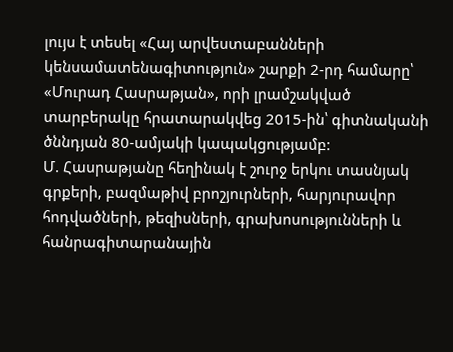լույս է տեսել «Հայ արվեստաբանների կենսամատենագիտություն» շարքի 2-րդ համարը՝ «Մուրադ Հասրաթյան», որի լրամշակված տարբերակը հրատարակվեց 2015-ին՝ գիտնականի ծննդյան 80-ամյակի կապակցությամբ:
Մ. Հասրաթյանը հեղինակ է շուրջ երկու տասնյակ գրքերի, բազմաթիվ բրոշյուրների, հարյուրավոր հոդվածների, թեզիսների, գրախոսությունների և հանրագիտարանային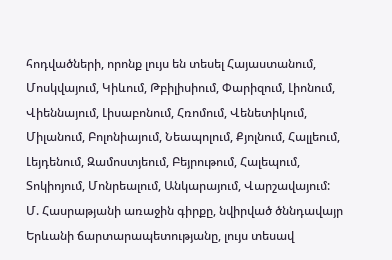հոդվածների, որոնք լույս են տեսել Հայաստանում, Մոսկվայում, Կիևում, Թբիլիսիում, Փարիզում, Լիոնում, Վիեննայում, Լիսաբոնում, Հռոմում, Վենետիկում, Միլանում, Բոլոնիայում, Նեապոլում, Քյոլնում, Հալլեում, Լեյդենում, Զամոստյեում, Բեյրութում, Հալեպում, Տոկիոյում, Մոնրեալում, Անկարայում, Վարշավայում:
Մ. Հասրաթյանի առաջին գիրքը, նվիրված ծննդավայր Երևանի ճարտարապետությանը, լույս տեսավ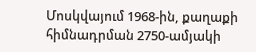Մոսկվայում 1968-ին, քաղաքի հիմնադրման 2750-ամյակի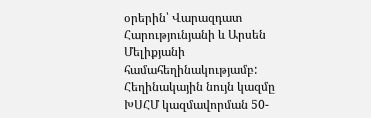օրերին՝ Վարազդատ Հարությունյանի և Արսեն Մելիքյանի համահեղինակությամբ: Հեղինակային նույն կազմը ԽՍՀՄ կազմավորման 50-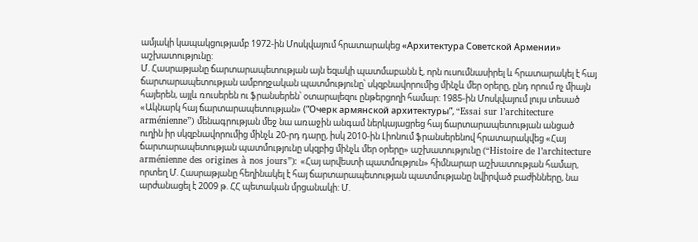ամյակի կապակցությամբ 1972-ին Մոսկվայում հրատարակեց «Архитектура Советской Армении» աշխատությունը:
Մ. Հասրաթյանը ճարտարապետության այն եզակի պատմաբանն է, որն ուսումնասիրել և հրատարակել է հայ ճարտարապետության ամբողջական պատմությունը՝ սկզբնավորումից մինչև մեր օրերը, ընդ որում ոչ միայն հայերեն, այլև ռուսերեն ու ֆրանսերեն՝ օտարալեզու ընթերցողի համար: 1985-ին Մոսկվայում լույս տեսած «Ակնարկ հայ ճարտարապետության» (“Очерк армянской архитектуры”, “Essai sur l’architecture arménienne”) մենագրության մեջ նա առաջին անգամ ներկայացրեց հայ ճարտարապետության անցած ուղին իր սկզբնավորումից մինչև 20-րդ դարը, իսկ 2010-ին Լիոնում ֆրանսերենով հրատարակվեց «Հայ ճարտարապետության պատմությունը սկզբից մինչև մեր օրերը» աշխատությունը (“Histoire de l’architecture arménienne des origines à nos jours”): «Հայ արվեստի պատմություն» հիմնարար աշխատության համար, որտեղ Մ. Հասրաթյանը հեղինակել է հայ ճարտարապետության պատմությանը նվիրված բաժինները, նա արժանացել է 2009 թ. ՀՀ պետական մրցանակի: Մ.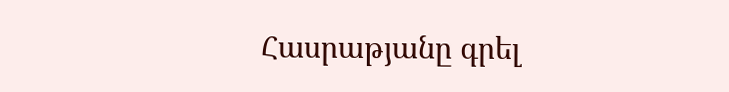Հասրաթյանը գրել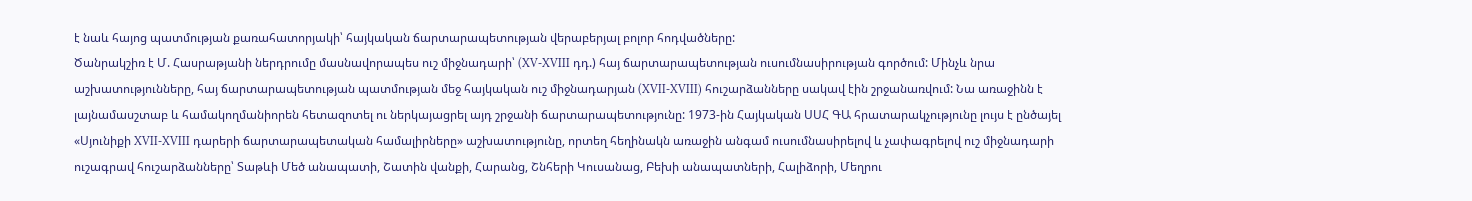է նաև հայոց պատմության քառահատորյակի՝ հայկական ճարտարապետության վերաբերյալ բոլոր հոդվածները:
Ծանրակշիռ է Մ. Հասրաթյանի ներդրումը մասնավորապես ուշ միջնադարի՝ (XV-XVIII դդ.) հայ ճարտարապետության ուսումնասիրության գործում: Մինչև նրա աշխատությունները, հայ ճարտարապետության պատմության մեջ հայկական ուշ միջնադարյան (XVII-XVIII) հուշարձանները սակավ էին շրջանառվում: Նա առաջինն է լայնամասշտաբ և համակողմանիորեն հետազոտել ու ներկայացրել այդ շրջանի ճարտարապետությունը: 1973-ին Հայկական ՍՍՀ ԳԱ հրատարակչությունը լույս է ընծայել «Սյունիքի XVII-XVIII դարերի ճարտարապետական համալիրները» աշխատությունը, որտեղ հեղինակն առաջին անգամ ուսումնասիրելով և չափագրելով ուշ միջնադարի ուշագրավ հուշարձանները՝ Տաթևի Մեծ անապատի, Շատին վանքի, Հարանց, Շնհերի Կուսանաց, Բեխի անապատների, Հալիձորի, Մեղրու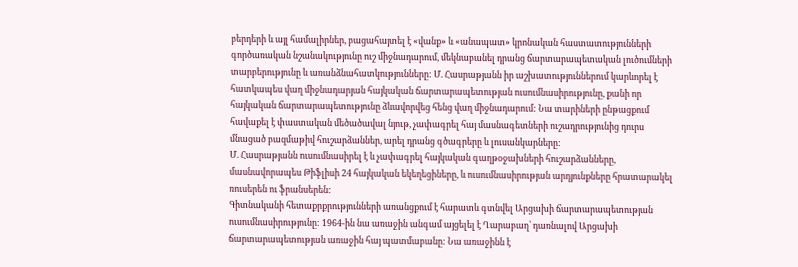բերդերի և այլ համալիրներ, բացահայտել է «վանք» և «անապատ» կրոնական հաստատությունների գործառական նշանակությունը ուշ միջնադարում, մեկնաբանել դրանց ճարտարապետական լուծումների տարբերությունը և առանձնահատկությունները: Մ. Հասրաթյանն իր աշխատություններում կարևորել է հատկապես վաղ միջնադարյան հայկական ճարտարապետության ուսումնասիրությունը, քանի որ հայկական ճարտարապետությունը ձևավորվեց հենց վաղ միջնադարում: Նա տարիների ընթացքում հավաքել է փաստական մեծածավալ նյութ, չափագրել հայ մասնագետների ուշադրությունից դուրս մնացած բազմաթիվ հուշարձաններ, արել դրանց գծագրերը և լուսանկարները:
Մ. Հասրաթյանն ուսումնասիրել է և չափագրել հայկական գաղթօջախների հուշարձանները, մասնավորապես Թիֆլիսի 24 հայկական եկեղեցիները, և ուսումնասիրության արդյունքները հրատարակել ռուսերեն ու ֆրանսերեն:
Գիտնականի հետաքրքրությունների առանցքում է հարատև գտնվել Արցախի ճարտարապետության ուսումնասիրությունը: 1964-ին նա առաջին անգամ այցելել է Ղարաբաղ՝ դառնալով Արցախի ճարտարապետության առաջին հայ պատմաբանը: Նա առաջինն է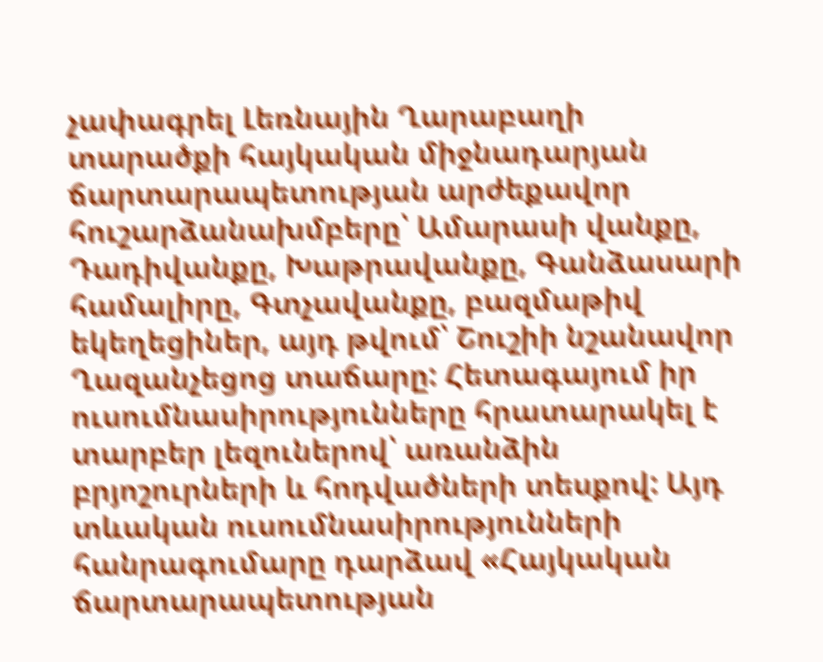չափագրել Լեռնային Ղարաբաղի տարածքի հայկական միջնադարյան ճարտարապետության արժեքավոր հուշարձանախմբերը՝ Ամարասի վանքը, Դադիվանքը, Խաթրավանքը, Գանձասարի համալիրը, Գտչավանքը, բազմաթիվ եկեղեցիներ, այդ թվում՝ Շուշիի նշանավոր Ղազանչեցոց տաճարը: Հետագայում իր ուսումնասիրությունները հրատարակել է տարբեր լեզուներով՝ առանձին բրյոշուրների և հոդվածների տեսքով: Այդ տևական ուսումնասիրությունների հանրագումարը դարձավ «Հայկական ճարտարապետության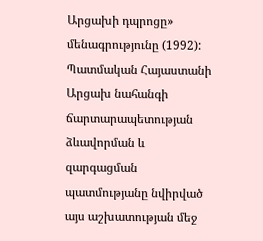Արցախի դպրոցը» մենագրությունը (1992): Պատմական Հայաստանի Արցախ նահանգի ճարտարապետության ձևավորման և զարգացման պատմությանը նվիրված այս աշխատության մեջ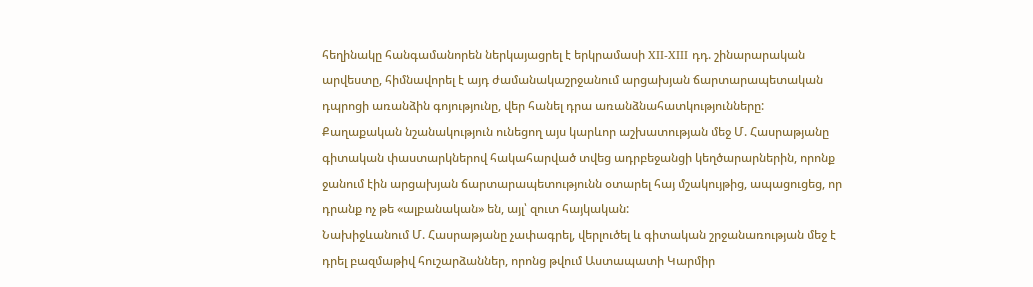հեղինակը հանգամանորեն ներկայացրել է երկրամասի XII-XIII դդ. շինարարական արվեստը, հիմնավորել է այդ ժամանակաշրջանում արցախյան ճարտարապետական դպրոցի առանձին գոյությունը, վեր հանել դրա առանձնահատկությունները: Քաղաքական նշանակություն ունեցող այս կարևոր աշխատության մեջ Մ. Հասրաթյանը գիտական փաստարկներով հակահարված տվեց ադրբեջանցի կեղծարարներին, որոնք ջանում էին արցախյան ճարտարապետությունն օտարել հայ մշակույթից, ապացուցեց, որ դրանք ոչ թե «ալբանական» են, այլ՝ զուտ հայկական:
Նախիջևանում Մ. Հասրաթյանը չափագրել, վերլուծել և գիտական շրջանառության մեջ է դրել բազմաթիվ հուշարձաններ, որոնց թվում Աստապատի Կարմիր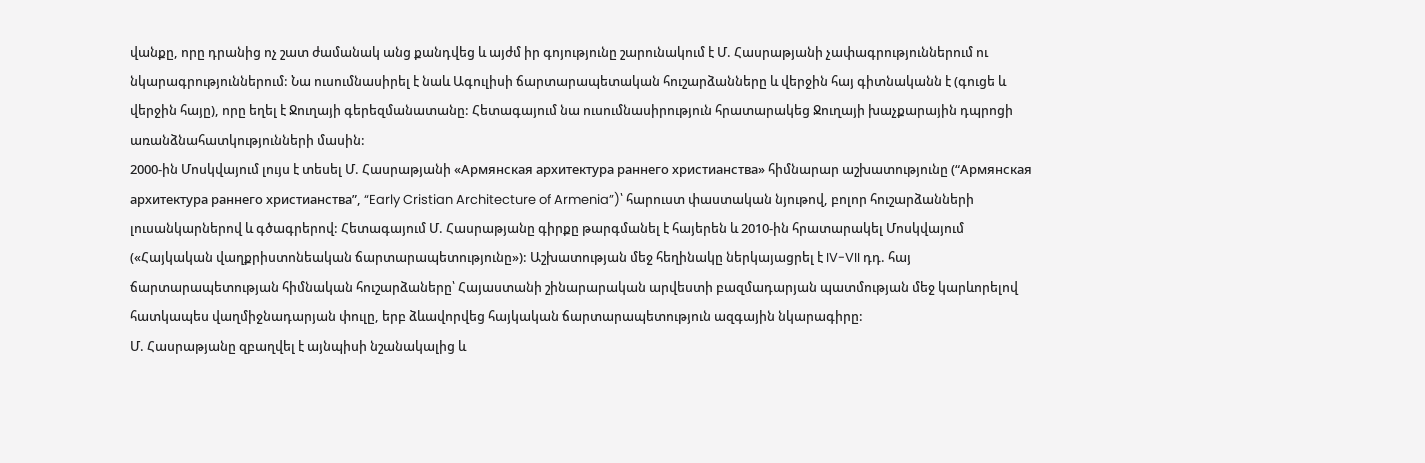վանքը, որը դրանից ոչ շատ ժամանակ անց քանդվեց և այժմ իր գոյությունը շարունակում է Մ. Հասրաթյանի չափագրություններում ու նկարագրություններում: Նա ուսումնասիրել է նաև Ագուլիսի ճարտարապետական հուշարձանները և վերջին հայ գիտնականն է (գուցե և վերջին հայը), որը եղել է Ջուղայի գերեզմանատանը: Հետագայում նա ուսումնասիրություն հրատարակեց Ջուղայի խաչքարային դպրոցի առանձնահատկությունների մասին:
2000-ին Մոսկվայում լույս է տեսել Մ. Հասրաթյանի «Армянская архитектура раннего христианства» հիմնարար աշխատությունը (“Армянская архитектура раннего христианства”, “Early Cristian Architecture of Armenia”)՝ հարուստ փաստական նյութով, բոլոր հուշարձանների լուսանկարներով և գծագրերով: Հետագայում Մ. Հասրաթյանը գիրքը թարգմանել է հայերեն և 2010-ին հրատարակել Մոսկվայում («Հայկական վաղքրիստոնեական ճարտարապետությունը»): Աշխատության մեջ հեղինակը ներկայացրել է IV-VII դդ. հայ ճարտարապետության հիմնական հուշարձաները՝ Հայաստանի շինարարական արվեստի բազմադարյան պատմության մեջ կարևորելով հատկապես վաղմիջնադարյան փուլը, երբ ձևավորվեց հայկական ճարտարապետություն ազգային նկարագիրը:
Մ. Հասրաթյանը զբաղվել է այնպիսի նշանակալից և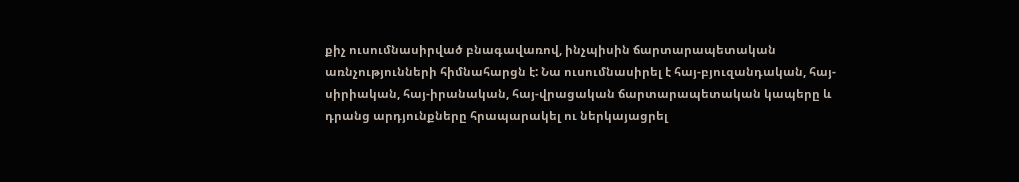քիչ ուսումնասիրված բնագավառով, ինչպիսին ճարտարապետական առնչությունների հիմնահարցն է: Նա ուսումնասիրել է հայ-բյուզանդական, հայ-սիրիական, հայ-իրանական, հայ-վրացական ճարտարապետական կապերը և դրանց արդյունքները հրապարակել ու ներկայացրել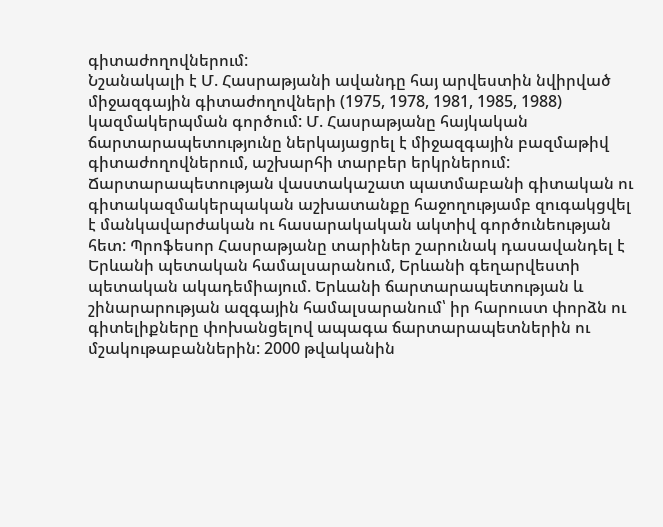գիտաժողովներում:
Նշանակալի է Մ. Հասրաթյանի ավանդը հայ արվեստին նվիրված միջազգային գիտաժողովների (1975, 1978, 1981, 1985, 1988) կազմակերպման գործում: Մ. Հասրաթյանը հայկական ճարտարապետությունը ներկայացրել է միջազգային բազմաթիվ գիտաժողովներում, աշխարհի տարբեր երկրներում:
Ճարտարապետության վաստակաշատ պատմաբանի գիտական ու գիտակազմակերպական աշխատանքը հաջողությամբ զուգակցվել է մանկավարժական ու հասարակական ակտիվ գործունեության հետ: Պրոֆեսոր Հասրաթյանը տարիներ շարունակ դասավանդել է Երևանի պետական համալսարանում, Երևանի գեղարվեստի պետական ակադեմիայում. Երևանի ճարտարապետության և շինարարության ազգային համալսարանում՝ իր հարուստ փորձն ու գիտելիքները փոխանցելով ապագա ճարտարապետներին ու մշակութաբաններին: 2000 թվականին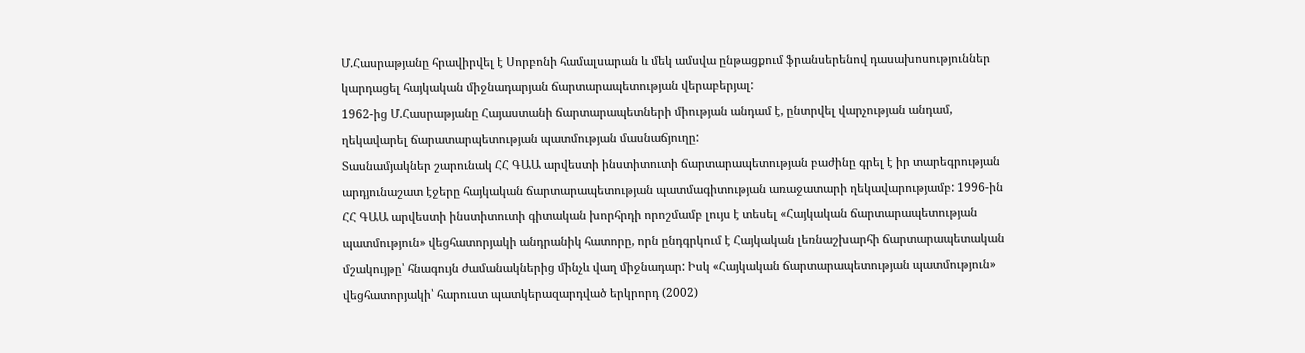Մ.Հասրաթյանը հրավիրվել է Սորբոնի համալսարան և մեկ ամսվա ընթացքում ֆրանսերենով դասախոսություններ կարդացել հայկական միջնադարյան ճարտարապետության վերաբերյալ:
1962-ից Մ.Հասրաթյանը Հայաստանի ճարտարապետների միության անդամ է, ընտրվել վարչության անդամ, ղեկավարել ճարատարպետության պատմության մասնաճյուղը:
Տասնամյակներ շարունակ ՀՀ ԳԱԱ արվեստի ինստիտուտի ճարտարապետության բաժինը գրել է իր տարեգրության արդյունաշատ էջերը հայկական ճարտարապետության պատմագիտության առաջատարի ղեկավարությամբ: 1996-ին ՀՀ ԳԱԱ արվեստի ինստիտուտի գիտական խորհրդի որոշմամբ լույս է տեսել «Հայկական ճարտարապետության պատմություն» վեցհատորյակի անդրանիկ հատորը, որն ընդգրկում է Հայկական լեռնաշխարհի ճարտարապետական մշակույթը՝ հնագույն ժամանակներից մինչև վաղ միջնադար: Իսկ «Հայկական ճարտարապետության պատմություն» վեցհատորյակի՝ հարուստ պատկերազարդված երկրորդ (2002)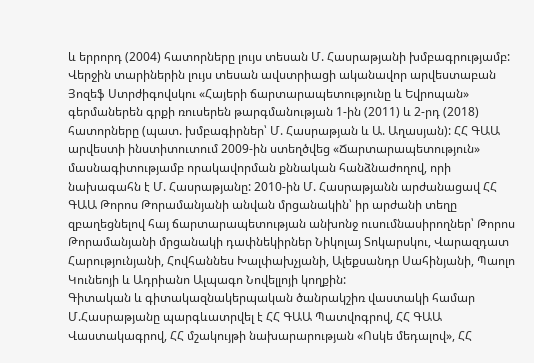և երրորդ (2004) հատորները լույս տեսան Մ. Հասրաթյանի խմբագրությամբ:
Վերջին տարիներին լույս տեսան ավստրիացի ականավոր արվեստաբան Յոզեֆ Ստրժիգովսկու «Հայերի ճարտարապետությունը և Եվրոպան» գերմաներեն գրքի ռուսերեն թարգմանության 1-ին (2011) և 2-րդ (2018) հատորները (պատ. խմբագիրներ՝ Մ. Հասրաթյան և Ա. Աղասյան): ՀՀ ԳԱԱ արվեստի ինստիտուտում 2009-ին ստեղծվեց «Ճարտարապետություն» մասնագիտությամբ որակավորման քննական հանձնաժողով, որի նախագահն է Մ. Հասրաթյանը: 2010-ին Մ. Հասրաթյանն արժանացավ ՀՀ ԳԱԱ Թորոս Թորամանյանի անվան մրցանակին՝ իր արժանի տեղը զբաղեցնելով հայ ճարտարապետության անխոնջ ուսումնասիրողներ՝ Թորոս Թորամանյանի մրցանակի դափնեկիրներ Նիկոլայ Տոկարսկու, Վարազդատ Հարությունյանի, Հովհաննես Խալփախչյանի, Ալեքսանդր Սահինյանի, Պաոլո Կունեոյի և Ադրիանո Ալպագո Նովելլոյի կողքին:
Գիտական և գիտակազնակերպական ծանրակշիռ վաստակի համար Մ.Հասրաթյանը պարգևատրվել է ՀՀ ԳԱԱ Պատվոգրով, ՀՀ ԳԱԱ Վաստակագրով, ՀՀ մշակույթի նախարարության «Ոսկե մեդալով», ՀՀ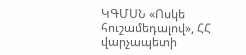ԿԳՄՍՆ «Ոսկե հուշամեդալով», ՀՀ վարչապետի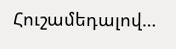Հուշամեդալով…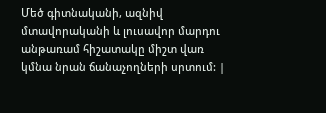Մեծ գիտնականի, ազնիվ մտավորականի և լուսավոր մարդու անթառամ հիշատակը միշտ վառ կմնա նրան ճանաչողների սրտում: |